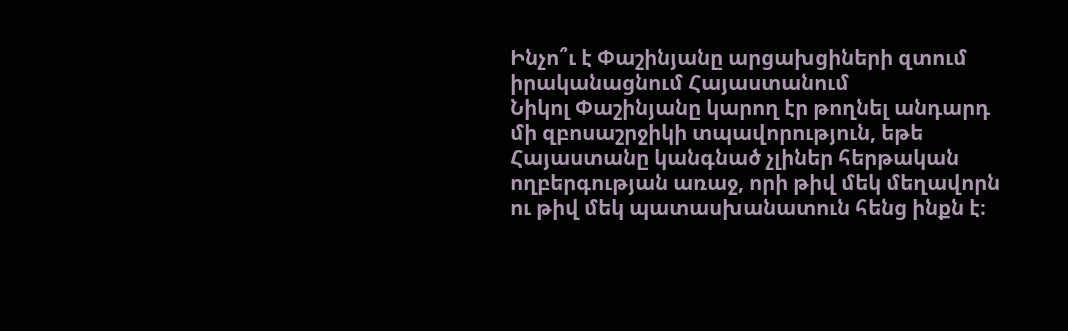Ինչո՞ւ է Փաշինյանը արցախցիների զտում իրականացնում Հայաստանում
Նիկոլ Փաշինյանը կարող էր թողնել անդարդ մի զբոսաշրջիկի տպավորություն, եթե Հայաստանը կանգնած չլիներ հերթական ողբերգության առաջ, որի թիվ մեկ մեղավորն ու թիվ մեկ պատասխանատուն հենց ինքն է։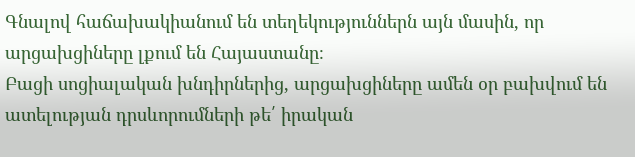Գնալով հաճախակիանում են տեղեկություններն այն մասին, որ արցախցիները լքում են Հայաստանը։
Բացի սոցիալական խնդիրներից, արցախցիները ամեն օր բախվում են ատելության դրսևորումների թե՛ իրական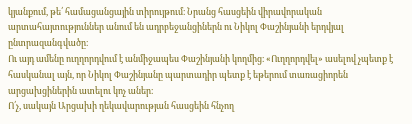կյանքում, թե՛ համացանցային տիրույթում։ Նրանց հասցեին վիրավորական արտահայտություններ անում են ադրբեջանցիներն ու Նիկոլ Փաշինյանի երդվյալ ընտրազանգվածը։
Ու այդ ամենը ուղղորդվում է անմիջապես Փաշինյանի կողմից։ «Ուղղորդվել» ասելով չպետք է հասկանալ այն, որ Նիկոլ Փաշինյանը պարտադիր պետք է եթերում տառացիորեն արցախցիներին ատելու կոչ աներ։
Ո՛չ, սակայն Արցախի ղեկավարության հասցեին հնչող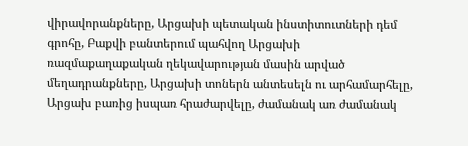վիրավորանքները, Արցախի պետական ինստիտուտների դեմ գրոհը, Բաքվի բանտերում պահվող Արցախի ռազմաքաղաքական ղեկավարության մասին արված մեղադրանքները, Արցախի տոներն անտեսելն ու արհամարհելը, Արցախ բառից իսպառ հրաժարվելը, ժամանակ առ ժամանակ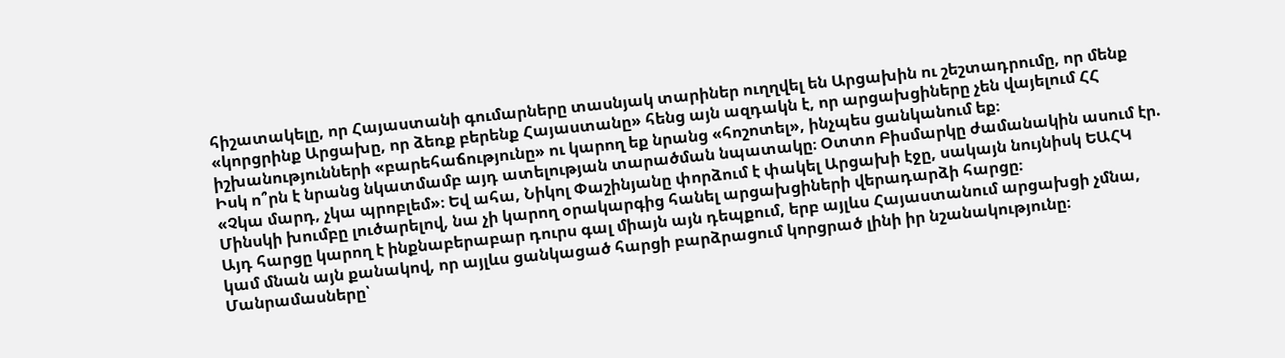հիշատակելը, որ Հայաստանի գումարները տասնյակ տարիներ ուղղվել են Արցախին ու շեշտադրումը, որ մենք «կորցրինք Արցախը, որ ձեռք բերենք Հայաստանը» հենց այն ազդակն է, որ արցախցիները չեն վայելում ՀՀ իշխանությունների «բարեհաճությունը» ու կարող եք նրանց «հոշոտել», ինչպես ցանկանում եք։
Իսկ ո՞րն է նրանց նկատմամբ այդ ատելության տարածման նպատակը։ Օտտո Բիսմարկը ժամանակին ասում էր. «Չկա մարդ, չկա պրոբլեմ»։ Եվ ահա, Նիկոլ Փաշինյանը փորձում է փակել Արցախի էջը, սակայն նույնիսկ ԵԱՀԿ Մինսկի խումբը լուծարելով, նա չի կարող օրակարգից հանել արցախցիների վերադարձի հարցը։
Այդ հարցը կարող է ինքնաբերաբար դուրս գալ միայն այն դեպքում, երբ այլևս Հայաստանում արցախցի չմնա, կամ մնան այն քանակով, որ այլևս ցանկացած հարցի բարձրացում կորցրած լինի իր նշանակությունը։
Մանրամասները՝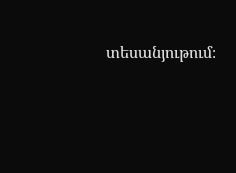տեսանյութում։